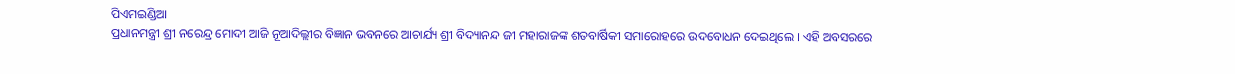ପିଏମଇଣ୍ଡିଆ
ପ୍ରଧାନମନ୍ତ୍ରୀ ଶ୍ରୀ ନରେନ୍ଦ୍ର ମୋଦୀ ଆଜି ନୂଆଦିଲ୍ଲୀର ବିଜ୍ଞାନ ଭବନରେ ଆଚାର୍ଯ୍ୟ ଶ୍ରୀ ବିଦ୍ୟାନନ୍ଦ ଜୀ ମହାରାଜଙ୍କ ଶତବାର୍ଷିକୀ ସମାରୋହରେ ଉଦବୋଧନ ଦେଇଥିଲେ । ଏହି ଅବସରରେ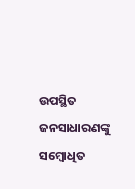ଉପସ୍ଥିତ ଜନସାଧାରଣଙ୍କୁ ସମ୍ବୋଧିତ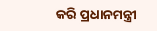କରି ପ୍ରଧାନମନ୍ତ୍ରୀ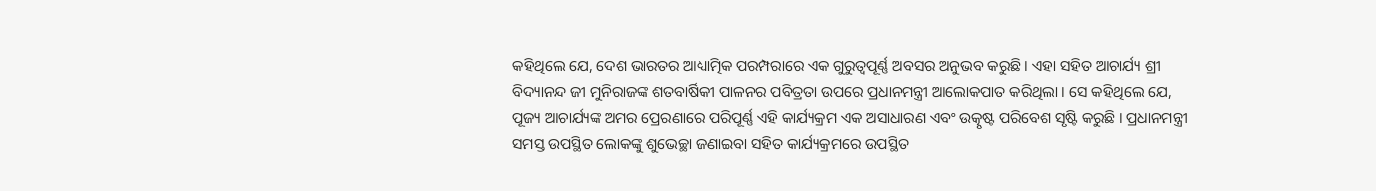କହିଥିଲେ ଯେ, ଦେଶ ଭାରତର ଆଧ୍ୟାତ୍ମିକ ପରମ୍ପରାରେ ଏକ ଗୁରୁତ୍ୱପୂର୍ଣ୍ଣ ଅବସର ଅନୁଭବ କରୁଛି । ଏହା ସହିତ ଆଚାର୍ଯ୍ୟ ଶ୍ରୀ ବିଦ୍ୟାନନ୍ଦ ଜୀ ମୁନିରାଜଙ୍କ ଶତବାର୍ଷିକୀ ପାଳନର ପବିତ୍ରତା ଉପରେ ପ୍ରଧାନମନ୍ତ୍ରୀ ଆଲୋକପାତ କରିଥିଲା । ସେ କହିଥିଲେ ଯେ, ପୂଜ୍ୟ ଆଚାର୍ଯ୍ୟଙ୍କ ଅମର ପ୍ରେରଣାରେ ପରିପୂର୍ଣ୍ଣ ଏହି କାର୍ଯ୍ୟକ୍ରମ ଏକ ଅସାଧାରଣ ଏବଂ ଉତ୍କୃଷ୍ଟ ପରିବେଶ ସୃଷ୍ଟି କରୁଛି । ପ୍ରଧାନମନ୍ତ୍ରୀ ସମସ୍ତ ଉପସ୍ଥିତ ଲୋକଙ୍କୁ ଶୁଭେଚ୍ଛା ଜଣାଇବା ସହିତ କାର୍ଯ୍ୟକ୍ରମରେ ଉପସ୍ଥିତ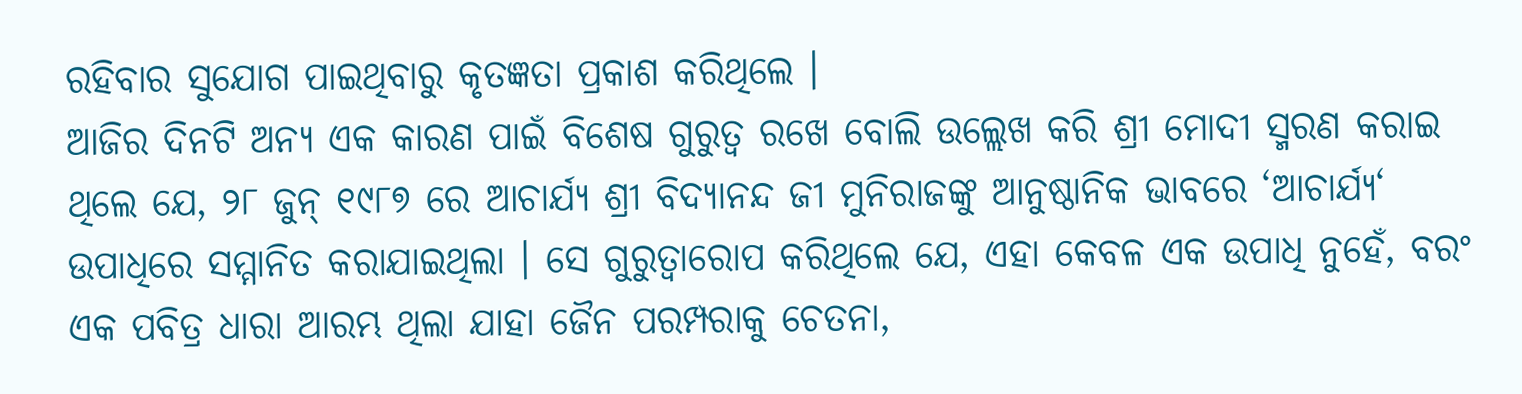ରହିବାର ସୁଯୋଗ ପାଇଥିବାରୁ କୃତଜ୍ଞତା ପ୍ରକାଶ କରିଥିଲେ ।
ଆଜିର ଦିନଟି ଅନ୍ୟ ଏକ କାରଣ ପାଇଁ ବିଶେଷ ଗୁରୁତ୍ୱ ରଖେ ବୋଲି ଉଲ୍ଲେଖ କରି ଶ୍ରୀ ମୋଦୀ ସ୍ମରଣ କରାଇ ଥିଲେ ଯେ, ୨୮ ଜୁନ୍ ୧୯୮୭ ରେ ଆଚାର୍ଯ୍ୟ ଶ୍ରୀ ବିଦ୍ୟାନନ୍ଦ ଜୀ ମୁନିରାଜଙ୍କୁ ଆନୁଷ୍ଠାନିକ ଭାବରେ ‘ଆଚାର୍ଯ୍ୟ‘ ଉପାଧିରେ ସମ୍ମାନିତ କରାଯାଇଥିଲା । ସେ ଗୁରୁତ୍ୱାରୋପ କରିଥିଲେ ଯେ, ଏହା କେବଳ ଏକ ଉପାଧି ନୁହେଁ, ବରଂ ଏକ ପବିତ୍ର ଧାରା ଆରମ୍ଭ ଥିଲା ଯାହା ଜୈନ ପରମ୍ପରାକୁ ଚେତନା,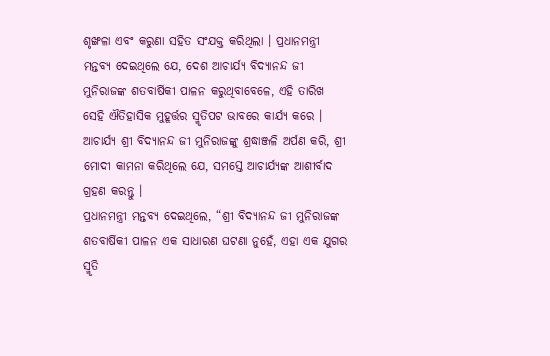ଶୃଙ୍ଖଳା ଏବଂ କରୁଣା ସହିତ ସଂଯକ୍ତ କରିଥିଲା । ପ୍ରଧାନମନ୍ତ୍ରୀ ମନ୍ତବ୍ୟ ଦେଇଥିଲେ ଯେ, ଦେଶ ଆଚାର୍ଯ୍ୟ ବିଦ୍ୟାନନ୍ଦ ଜୀ ମୁନିରାଜଙ୍କ ଶତବାର୍ଷିକୀ ପାଳନ କରୁଥିବାବେଳେ, ଏହି ତାରିଖ ସେହି ଐତିହାସିକ ମୁହୂର୍ତ୍ତର ସ୍ମୃତିପଟ ଭାବରେ କାର୍ଯ୍ୟ କରେ । ଆଚାର୍ଯ୍ୟ ଶ୍ରୀ ବିଦ୍ୟାନନ୍ଦ ଜୀ ମୁନିରାଜଙ୍କୁ ଶ୍ରଦ୍ଧାଞ୍ଜଳି ଅର୍ପଣ କରି, ଶ୍ରୀ ମୋଦୀ କାମନା କରିଥିଲେ ଯେ, ସମସ୍ତେ ଆଚାର୍ଯ୍ୟଙ୍କ ଆଶୀର୍ବାଦ ଗ୍ରହଣ କରନ୍ତୁ ।
ପ୍ରଧାନମନ୍ତ୍ରୀ ମନ୍ତବ୍ୟ ଦେଇଥିଲେ, “ଶ୍ରୀ ବିଦ୍ୟାନନ୍ଦ ଜୀ ମୁନିରାଜଙ୍କ ଶତବାର୍ଷିକୀ ପାଳନ ଏକ ସାଧାରଣ ଘଟଣା ନୁହେଁ, ଏହା ଏକ ଯୁଗର ସ୍ମୃତି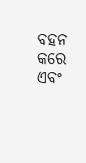ବହନ କରେ ଏବଂ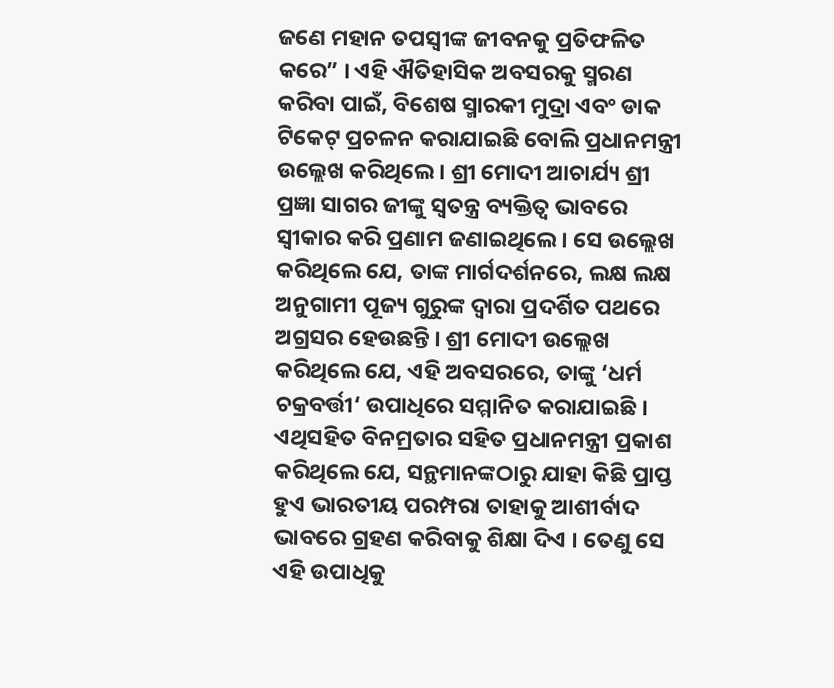ଜଣେ ମହାନ ତପସ୍ୱୀଙ୍କ ଜୀବନକୁ ପ୍ରତିଫଳିତ କରେ” । ଏହି ଐତିହାସିକ ଅବସରକୁ ସ୍ମରଣ କରିବା ପାଇଁ, ବିଶେଷ ସ୍ମାରକୀ ମୁଦ୍ରା ଏବଂ ଡାକ ଟିକେଟ୍ ପ୍ରଚଳନ କରାଯାଇଛି ବୋଲି ପ୍ରଧାନମନ୍ତ୍ରୀ ଉଲ୍ଲେଖ କରିଥିଲେ । ଶ୍ରୀ ମୋଦୀ ଆଚାର୍ଯ୍ୟ ଶ୍ରୀ ପ୍ରଜ୍ଞା ସାଗର ଜୀଙ୍କୁ ସ୍ୱତନ୍ତ୍ର ବ୍ୟକ୍ତିତ୍ୱ ଭାବରେ ସ୍ୱୀକାର କରି ପ୍ରଣାମ ଜଣାଇଥିଲେ। ସେ ଉଲ୍ଲେଖ କରିଥିଲେ ଯେ, ତାଙ୍କ ମାର୍ଗଦର୍ଶନରେ, ଲକ୍ଷ ଲକ୍ଷ ଅନୁଗାମୀ ପୂଜ୍ୟ ଗୁରୁଙ୍କ ଦ୍ୱାରା ପ୍ରଦର୍ଶିତ ପଥରେ ଅଗ୍ରସର ହେଉଛନ୍ତି । ଶ୍ରୀ ମୋଦୀ ଉଲ୍ଲେଖ କରିଥିଲେ ଯେ, ଏହି ଅବସରରେ, ତାଙ୍କୁ ‘ଧର୍ମ ଚକ୍ରବର୍ତ୍ତୀ‘ ଉପାଧିରେ ସମ୍ମାନିତ କରାଯାଇଛି । ଏଥିସହିତ ବିନମ୍ରତାର ସହିତ ପ୍ରଧାନମନ୍ତ୍ରୀ ପ୍ରକାଶ କରିଥିଲେ ଯେ, ସନ୍ଥମାନଙ୍କଠାରୁ ଯାହା କିଛି ପ୍ରାପ୍ତ ହୁଏ ଭାରତୀୟ ପରମ୍ପରା ତାହାକୁ ଆଶୀର୍ବାଦ ଭାବରେ ଗ୍ରହଣ କରିବାକୁ ଶିକ୍ଷା ଦିଏ । ତେଣୁ ସେ ଏହି ଉପାଧିକୁ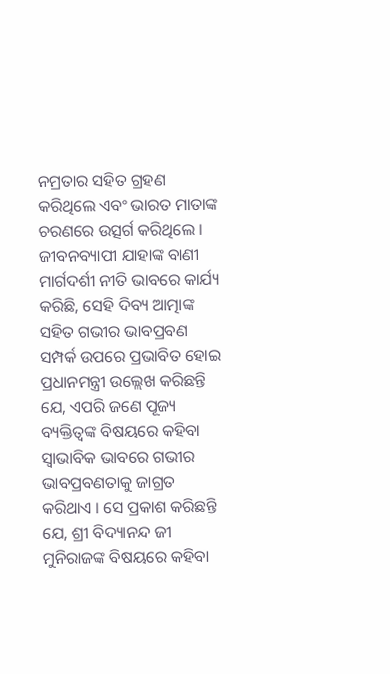ନମ୍ରତାର ସହିତ ଗ୍ରହଣ କରିଥିଲେ ଏବଂ ଭାରତ ମାତାଙ୍କ ଚରଣରେ ଉତ୍ସର୍ଗ କରିଥିଲେ ।
ଜୀବନବ୍ୟାପୀ ଯାହାଙ୍କ ବାଣୀ ମାର୍ଗଦର୍ଶୀ ନୀତି ଭାବରେ କାର୍ଯ୍ୟ କରିଛି, ସେହି ଦିବ୍ୟ ଆତ୍ମାଙ୍କ ସହିତ ଗଭୀର ଭାବପ୍ରବଣ ସମ୍ପର୍କ ଉପରେ ପ୍ରଭାବିତ ହୋଇ ପ୍ରଧାନମନ୍ତ୍ରୀ ଉଲ୍ଲେଖ କରିଛନ୍ତି ଯେ, ଏପରି ଜଣେ ପୂଜ୍ୟ ବ୍ୟକ୍ତିତ୍ୱଙ୍କ ବିଷୟରେ କହିବା ସ୍ୱାଭାବିକ ଭାବରେ ଗଭୀର ଭାବପ୍ରବଣତାକୁ ଜାଗ୍ରତ କରିଥାଏ । ସେ ପ୍ରକାଶ କରିଛନ୍ତି ଯେ, ଶ୍ରୀ ବିଦ୍ୟାନନ୍ଦ ଜୀ ମୁନିରାଜଙ୍କ ବିଷୟରେ କହିବା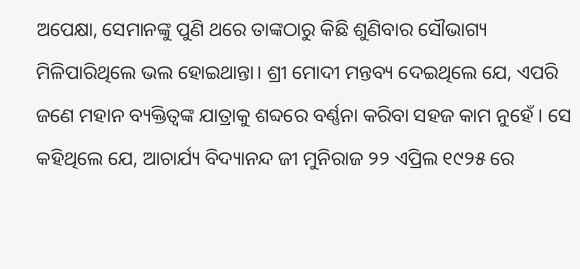ଅପେକ୍ଷା, ସେମାନଙ୍କୁ ପୁଣି ଥରେ ତାଙ୍କଠାରୁ କିଛି ଶୁଣିବାର ସୌଭାଗ୍ୟ ମିଳିପାରିଥିଲେ ଭଲ ହୋଇଥାନ୍ତା। ଶ୍ରୀ ମୋଦୀ ମନ୍ତବ୍ୟ ଦେଇଥିଲେ ଯେ, ଏପରି ଜଣେ ମହାନ ବ୍ୟକ୍ତିତ୍ୱଙ୍କ ଯାତ୍ରାକୁ ଶବ୍ଦରେ ବର୍ଣ୍ଣନା କରିବା ସହଜ କାମ ନୁହେଁ । ସେ କହିଥିଲେ ଯେ, ଆଚାର୍ଯ୍ୟ ବିଦ୍ୟାନନ୍ଦ ଜୀ ମୁନିରାଜ ୨୨ ଏପ୍ରିଲ ୧୯୨୫ ରେ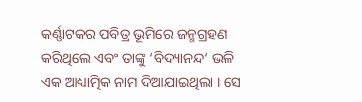କର୍ଣ୍ଣାଟକର ପବିତ୍ର ଭୂମିରେ ଜନ୍ମଗ୍ରହଣ କରିଥିଲେ ଏବଂ ତାଙ୍କୁ ‘ବିଦ୍ୟାନନ୍ଦ‘ ଭଳି ଏକ ଆଧ୍ୟାତ୍ମିକ ନାମ ଦିଆଯାଇଥିଲା । ସେ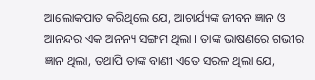ଆଲୋକପାତ କରିଥିଲେ ଯେ, ଆଚାର୍ଯ୍ୟଙ୍କ ଜୀବନ ଜ୍ଞାନ ଓ ଆନନ୍ଦର ଏକ ଅନନ୍ୟ ସଙ୍ଗମ ଥିଲା । ତାଙ୍କ ଭାଷଣରେ ଗଭୀର ଜ୍ଞାନ ଥିଲା, ତଥାପି ତାଙ୍କ ବାଣୀ ଏତେ ସରଳ ଥିଲା ଯେ,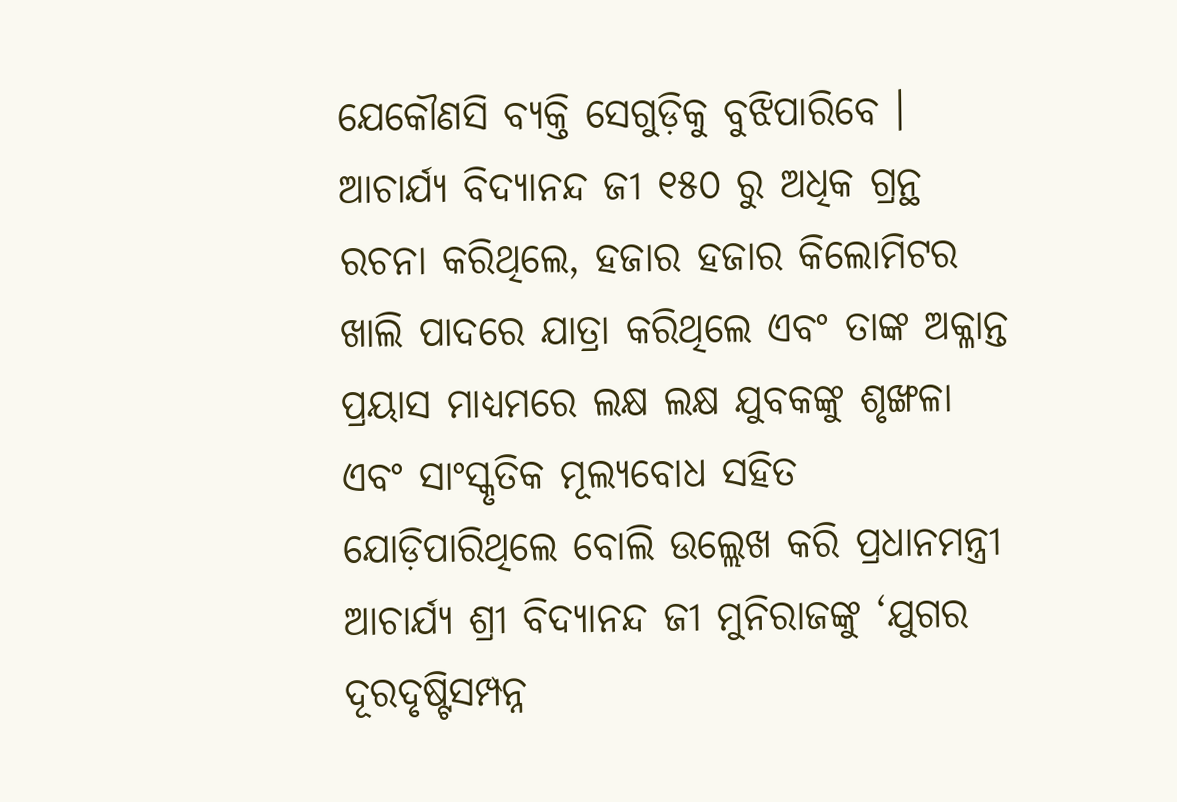ଯେକୌଣସି ବ୍ୟକ୍ତି ସେଗୁଡ଼ିକୁ ବୁଝିପାରିବେ । ଆଚାର୍ଯ୍ୟ ବିଦ୍ୟାନନ୍ଦ ଜୀ ୧୫୦ ରୁ ଅଧିକ ଗ୍ରନ୍ଥ ରଚନା କରିଥିଲେ, ହଜାର ହଜାର କିଲୋମିଟର ଖାଲି ପାଦରେ ଯାତ୍ରା କରିଥିଲେ ଏବଂ ତାଙ୍କ ଅକ୍ଳାନ୍ତ ପ୍ରୟାସ ମାଧ୍ୟମରେ ଲକ୍ଷ ଲକ୍ଷ ଯୁବକଙ୍କୁ ଶୃଙ୍ଖଳା ଏବଂ ସାଂସ୍କୃତିକ ମୂଲ୍ୟବୋଧ ସହିତ ଯୋଡ଼ିପାରିଥିଲେ ବୋଲି ଉଲ୍ଲେଖ କରି ପ୍ରଧାନମନ୍ତ୍ରୀ ଆଚାର୍ଯ୍ୟ ଶ୍ରୀ ବିଦ୍ୟାନନ୍ଦ ଜୀ ମୁନିରାଜଙ୍କୁ ‘ଯୁଗର ଦୂରଦୃଷ୍ଟିସମ୍ପନ୍ନ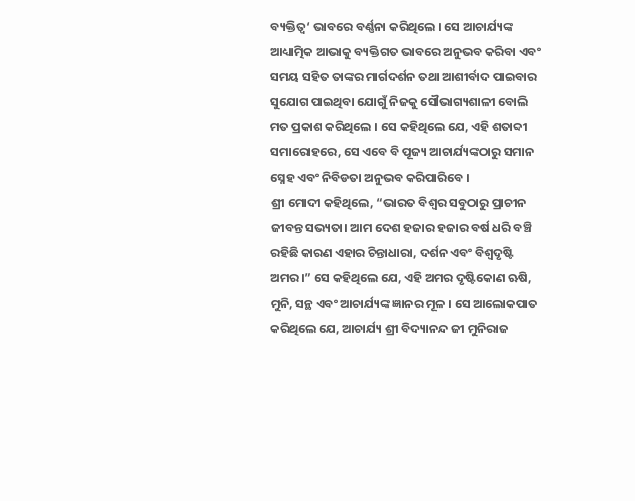ବ୍ୟକ୍ତିତ୍ୱ‘ ଭାବରେ ବର୍ଣ୍ଣନା କରିଥିଲେ । ସେ ଆଚାର୍ଯ୍ୟଙ୍କ ଆଧ୍ୟାତ୍ମିକ ଆଭାକୁ ବ୍ୟକ୍ତିଗତ ଭାବରେ ଅନୁଭବ କରିବା ଏବଂ ସମୟ ସହିତ ତାଙ୍କର ମାର୍ଗଦର୍ଶନ ତଥା ଆଶୀର୍ବାଦ ପାଇବାର ସୁଯୋଗ ପାଇଥିବା ଯୋଗୁଁ ନିଜକୁ ସୌଭାଗ୍ୟଶାଳୀ ବୋଲି ମତ ପ୍ରକାଶ କରିଥିଲେ । ସେ କହିଥିଲେ ଯେ, ଏହି ଶତାବ୍ଦୀ ସମାରୋହରେ, ସେ ଏବେ ବି ପୂଜ୍ୟ ଆଚାର୍ଯ୍ୟଙ୍କଠାରୁ ସମାନ ସ୍ନେହ ଏବଂ ନିବିଡତା ଅନୁଭବ କରିପାରିବେ ।
ଶ୍ରୀ ମୋଦୀ କହିଥିଲେ, “ଭାରତ ବିଶ୍ୱର ସବୁଠାରୁ ପ୍ରାଚୀନ ଜୀବନ୍ତ ସଭ୍ୟତା। ଆମ ଦେଶ ହଜାର ହଜାର ବର୍ଷ ଧରି ବଞ୍ଚି ରହିଛି କାରଣ ଏହାର ଚିନ୍ତାଧାରା, ଦର୍ଶନ ଏବଂ ବିଶ୍ୱଦୃଷ୍ଟି ଅମର।” ସେ କହିଥିଲେ ଯେ, ଏହି ଅମର ଦୃଷ୍ଟିକୋଣ ଋଷି, ମୁନି, ସନ୍ଥ ଏବଂ ଆଚାର୍ଯ୍ୟଙ୍କ ଜ୍ଞାନର ମୂଳ । ସେ ଆଲୋକପାତ କରିଥିଲେ ଯେ, ଆଚାର୍ଯ୍ୟ ଶ୍ରୀ ବିଦ୍ୟାନନ୍ଦ ଜୀ ମୁନିରାଜ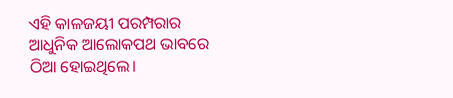ଏହି କାଳଜୟୀ ପରମ୍ପରାର ଆଧୁନିକ ଆଲୋକପଥ ଭାବରେ ଠିଆ ହୋଇଥିଲେ।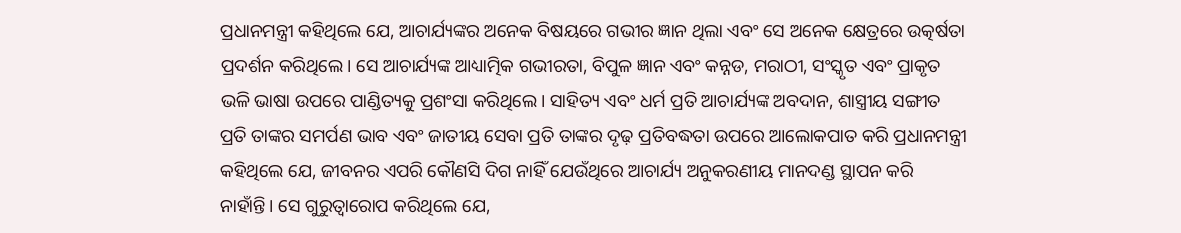ପ୍ରଧାନମନ୍ତ୍ରୀ କହିଥିଲେ ଯେ, ଆଚାର୍ଯ୍ୟଙ୍କର ଅନେକ ବିଷୟରେ ଗଭୀର ଜ୍ଞାନ ଥିଲା ଏବଂ ସେ ଅନେକ କ୍ଷେତ୍ରରେ ଉତ୍କର୍ଷତା ପ୍ରଦର୍ଶନ କରିଥିଲେ। ସେ ଆଚାର୍ଯ୍ୟଙ୍କ ଆଧ୍ୟାତ୍ମିକ ଗଭୀରତା, ବିପୁଳ ଜ୍ଞାନ ଏବଂ କନ୍ନଡ, ମରାଠୀ, ସଂସ୍କୃତ ଏବଂ ପ୍ରାକୃତ ଭଳି ଭାଷା ଉପରେ ପାଣ୍ଡିତ୍ୟକୁ ପ୍ରଶଂସା କରିଥିଲେ। ସାହିତ୍ୟ ଏବଂ ଧର୍ମ ପ୍ରତି ଆଚାର୍ଯ୍ୟଙ୍କ ଅବଦାନ, ଶାସ୍ତ୍ରୀୟ ସଙ୍ଗୀତ ପ୍ରତି ତାଙ୍କର ସମର୍ପଣ ଭାବ ଏବଂ ଜାତୀୟ ସେବା ପ୍ରତି ତାଙ୍କର ଦୃଢ଼ ପ୍ରତିବଦ୍ଧତା ଉପରେ ଆଲୋକପାତ କରି ପ୍ରଧାନମନ୍ତ୍ରୀ କହିଥିଲେ ଯେ, ଜୀବନର ଏପରି କୌଣସି ଦିଗ ନାହିଁ ଯେଉଁଥିରେ ଆଚାର୍ଯ୍ୟ ଅନୁକରଣୀୟ ମାନଦଣ୍ଡ ସ୍ଥାପନ କରି ନାହାଁନ୍ତି। ସେ ଗୁରୁତ୍ୱାରୋପ କରିଥିଲେ ଯେ,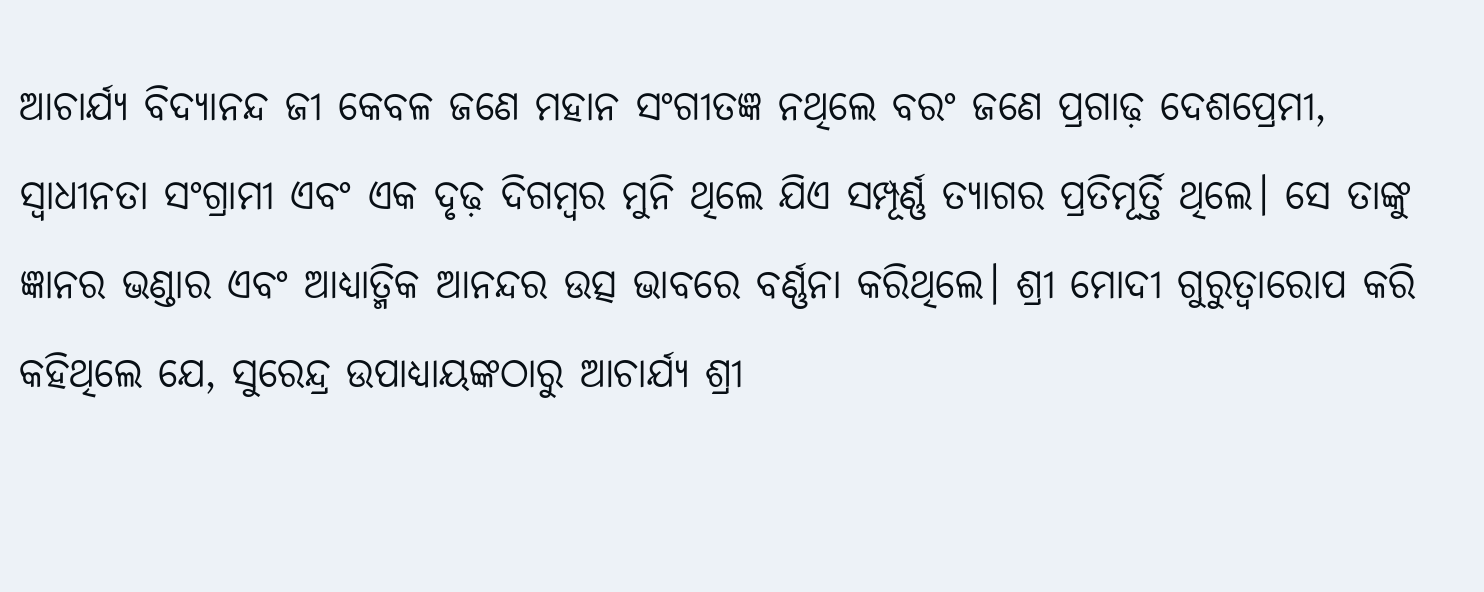ଆଚାର୍ଯ୍ୟ ବିଦ୍ୟାନନ୍ଦ ଜୀ କେବଳ ଜଣେ ମହାନ ସଂଗୀତଜ୍ଞ ନଥିଲେ ବରଂ ଜଣେ ପ୍ରଗାଢ଼ ଦେଶପ୍ରେମୀ, ସ୍ୱାଧୀନତା ସଂଗ୍ରାମୀ ଏବଂ ଏକ ଦୃଢ଼ ଦିଗମ୍ବର ମୁନି ଥିଲେ ଯିଏ ସମ୍ପୂର୍ଣ୍ଣ ତ୍ୟାଗର ପ୍ରତିମୂର୍ତ୍ତି ଥିଲେ। ସେ ତାଙ୍କୁ ଜ୍ଞାନର ଭଣ୍ଡାର ଏବଂ ଆଧ୍ୟାତ୍ମିକ ଆନନ୍ଦର ଉତ୍ସ ଭାବରେ ବର୍ଣ୍ଣନା କରିଥିଲେ। ଶ୍ରୀ ମୋଦୀ ଗୁରୁତ୍ୱାରୋପ କରି କହିଥିଲେ ଯେ, ସୁରେନ୍ଦ୍ର ଉପାଧ୍ୟାୟଙ୍କଠାରୁ ଆଚାର୍ଯ୍ୟ ଶ୍ରୀ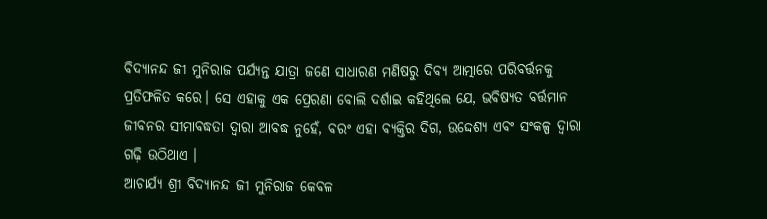ବିଦ୍ୟାନନ୍ଦ ଜୀ ମୁନିରାଜ ପର୍ଯ୍ୟନ୍ତ ଯାତ୍ରା ଜଣେ ସାଧାରଣ ମଣିଷରୁ ଦିବ୍ୟ ଆତ୍ମାରେ ପରିବର୍ତ୍ତନକୁ ପ୍ରତିଫଳିତ କରେ। ସେ ଏହାକୁ ଏକ ପ୍ରେରଣା ବୋଲି ଦର୍ଶାଇ କହିଥିଲେ ଯେ, ଭବିଷ୍ୟତ ବର୍ତ୍ତମାନ ଜୀବନର ସୀମାବଦ୍ଧତା ଦ୍ୱାରା ଆବଦ୍ଧ ନୁହେଁ, ବରଂ ଏହା ବ୍ୟକ୍ତିର ଦିଗ, ଉଦ୍ଦେଶ୍ୟ ଏବଂ ସଂକଳ୍ପ ଦ୍ୱାରା ଗଢ଼ି ଉଠିଥାଏ ।
ଆଚାର୍ଯ୍ୟ ଶ୍ରୀ ବିଦ୍ୟାନନ୍ଦ ଜୀ ମୁନିରାଜ କେବଳ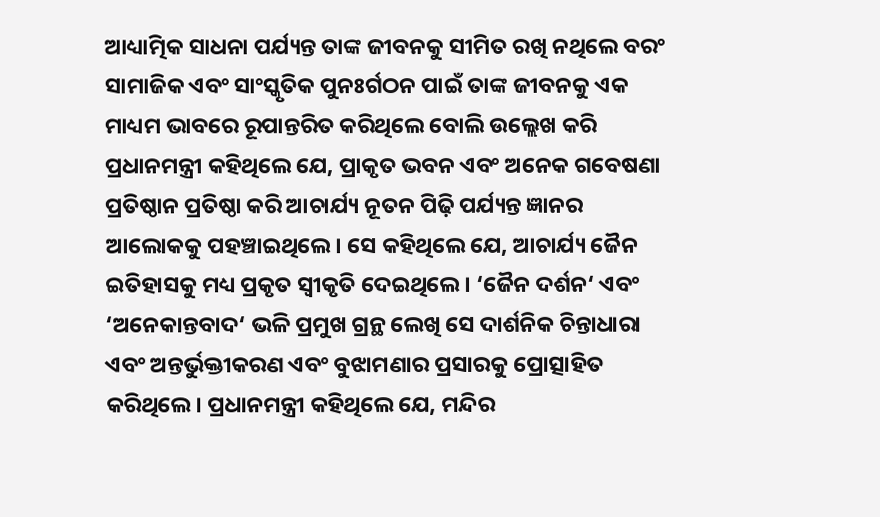ଆଧ୍ୟାତ୍ମିକ ସାଧନା ପର୍ଯ୍ୟନ୍ତ ତାଙ୍କ ଜୀବନକୁ ସୀମିତ ରଖି ନଥିଲେ ବରଂ ସାମାଜିକ ଏବଂ ସାଂସ୍କୃତିକ ପୁନଃର୍ଗଠନ ପାଇଁ ତାଙ୍କ ଜୀବନକୁ ଏକ ମାଧ୍ୟମ ଭାବରେ ରୂପାନ୍ତରିତ କରିଥିଲେ ବୋଲି ଉଲ୍ଲେଖ କରି ପ୍ରଧାନମନ୍ତ୍ରୀ କହିଥିଲେ ଯେ, ପ୍ରାକୃତ ଭବନ ଏବଂ ଅନେକ ଗବେଷଣା ପ୍ରତିଷ୍ଠାନ ପ୍ରତିଷ୍ଠା କରି ଆଚାର୍ଯ୍ୟ ନୂତନ ପିଢ଼ି ପର୍ଯ୍ୟନ୍ତ ଜ୍ଞାନର ଆଲୋକକୁ ପହଞ୍ଚାଇଥିଲେ। ସେ କହିଥିଲେ ଯେ, ଆଚାର୍ଯ୍ୟ ଜୈନ ଇତିହାସକୁ ମଧ୍ୟ ପ୍ରକୃତ ସ୍ୱୀକୃତି ଦେଇଥିଲେ। ‘ଜୈନ ଦର୍ଶନ‘ ଏବଂ ‘ଅନେକାନ୍ତବାଦ‘ ଭଳି ପ୍ରମୁଖ ଗ୍ରନ୍ଥ ଲେଖି ସେ ଦାର୍ଶନିକ ଚିନ୍ତାଧାରା ଏବଂ ଅନ୍ତର୍ଭୁକ୍ତୀକରଣ ଏବଂ ବୁଝାମଣାର ପ୍ରସାରକୁ ପ୍ରୋତ୍ସାହିତ କରିଥିଲେ। ପ୍ରଧାନମନ୍ତ୍ରୀ କହିଥିଲେ ଯେ, ମନ୍ଦିର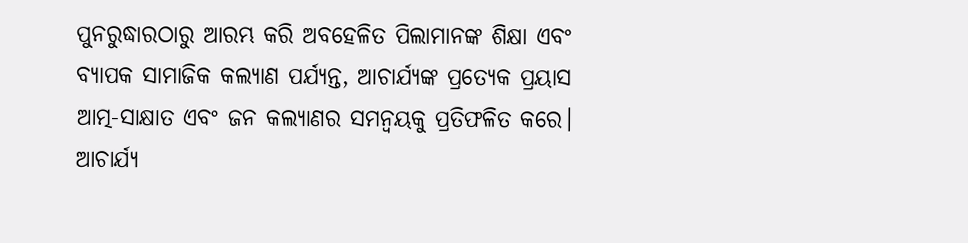ପୁନରୁଦ୍ଧାରଠାରୁ ଆରମ୍ଭ କରି ଅବହେଳିତ ପିଲାମାନଙ୍କ ଶିକ୍ଷା ଏବଂ ବ୍ୟାପକ ସାମାଜିକ କଲ୍ୟାଣ ପର୍ଯ୍ୟନ୍ତ, ଆଚାର୍ଯ୍ୟଙ୍କ ପ୍ରତ୍ୟେକ ପ୍ରୟାସ ଆତ୍ମ-ସାକ୍ଷାତ ଏବଂ ଜନ କଲ୍ୟାଣର ସମନ୍ୱୟକୁ ପ୍ରତିଫଳିତ କରେ।
ଆଚାର୍ଯ୍ୟ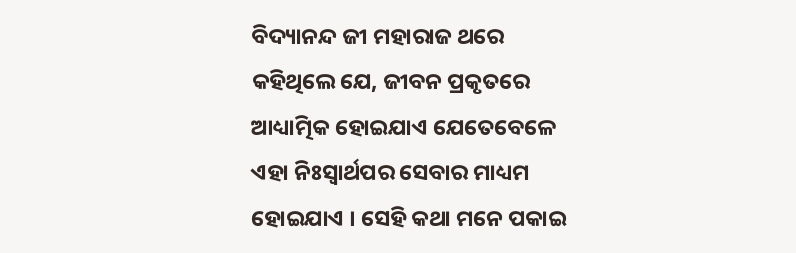ବିଦ୍ୟାନନ୍ଦ ଜୀ ମହାରାଜ ଥରେ କହିଥିଲେ ଯେ, ଜୀବନ ପ୍ରକୃତରେ ଆଧ୍ୟାତ୍ମିକ ହୋଇଯାଏ ଯେତେବେଳେ ଏହା ନିଃସ୍ୱାର୍ଥପର ସେବାର ମାଧ୍ୟମ ହୋଇଯାଏ । ସେହି କଥା ମନେ ପକାଇ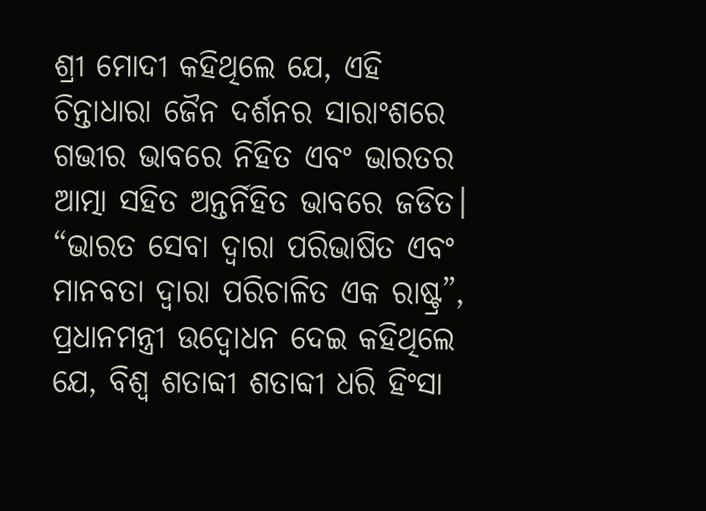ଶ୍ରୀ ମୋଦୀ କହିଥିଲେ ଯେ, ଏହି ଚିନ୍ତାଧାରା ଜୈନ ଦର୍ଶନର ସାରାଂଶରେ ଗଭୀର ଭାବରେ ନିହିତ ଏବଂ ଭାରତର ଆତ୍ମା ସହିତ ଅନ୍ତର୍ନିହିତ ଭାବରେ ଜଡିତ। “ଭାରତ ସେବା ଦ୍ୱାରା ପରିଭାଷିତ ଏବଂ ମାନବତା ଦ୍ୱାରା ପରିଚାଳିତ ଏକ ରାଷ୍ଟ୍ର”, ପ୍ରଧାନମନ୍ତ୍ରୀ ଉଦ୍ବୋଧନ ଦେଇ କହିଥିଲେ ଯେ, ବିଶ୍ୱ ଶତାବ୍ଦୀ ଶତାବ୍ଦୀ ଧରି ହିଂସା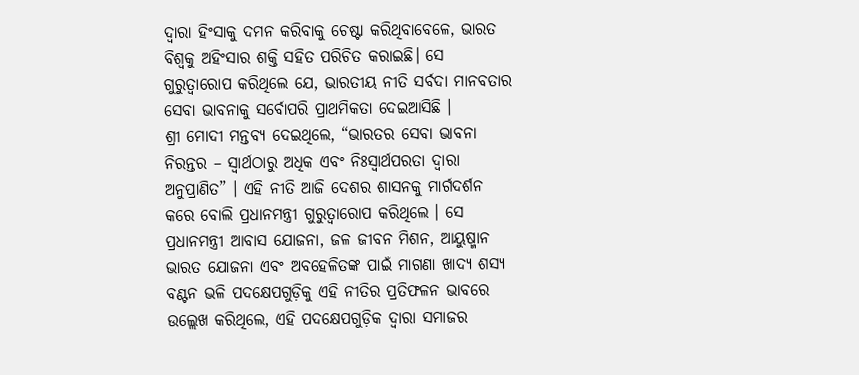ଦ୍ୱାରା ହିଂସାକୁ ଦମନ କରିବାକୁ ଚେଷ୍ଟା କରିଥିବାବେଳେ, ଭାରତ ବିଶ୍ୱକୁ ଅହିଂସାର ଶକ୍ତି ସହିତ ପରିଚିତ କରାଇଛି। ସେ ଗୁରୁତ୍ୱାରୋପ କରିଥିଲେ ଯେ, ଭାରତୀୟ ନୀତି ସର୍ବଦା ମାନବତାର ସେବା ଭାବନାକୁ ସର୍ବୋପରି ପ୍ରାଥମିକତା ଦେଇଆସିଛି ।
ଶ୍ରୀ ମୋଦୀ ମନ୍ତବ୍ୟ ଦେଇଥିଲେ, “ଭାରତର ସେବା ଭାବନା ନିରନ୍ତର – ସ୍ୱାର୍ଥଠାରୁ ଅଧିକ ଏବଂ ନିଃସ୍ୱାର୍ଥପରତା ଦ୍ୱାରା ଅନୁପ୍ରାଣିତ” । ଏହି ନୀତି ଆଜି ଦେଶର ଶାସନକୁ ମାର୍ଗଦର୍ଶନ କରେ ବୋଲି ପ୍ରଧାନମନ୍ତ୍ରୀ ଗୁରୁତ୍ୱାରୋପ କରିଥିଲେ । ସେ ପ୍ରଧାନମନ୍ତ୍ରୀ ଆବାସ ଯୋଜନା, ଜଳ ଜୀବନ ମିଶନ, ଆୟୁଷ୍ମାନ ଭାରତ ଯୋଜନା ଏବଂ ଅବହେଳିତଙ୍କ ପାଇଁ ମାଗଣା ଖାଦ୍ୟ ଶସ୍ୟ ବଣ୍ଟନ ଭଳି ପଦକ୍ଷେପଗୁଡ଼ିକୁ ଏହି ନୀତିର ପ୍ରତିଫଳନ ଭାବରେ ଉଲ୍ଲେଖ କରିଥିଲେ, ଏହି ପଦକ୍ଷେପଗୁଡ଼ିକ ଦ୍ୱାରା ସମାଜର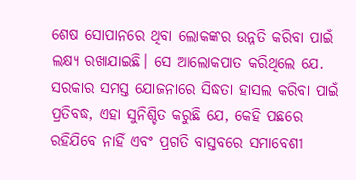ଶେଷ ସୋପାନରେ ଥିବା ଲୋକଙ୍କର ଉନ୍ନତି କରିବା ପାଇଁ ଲକ୍ଷ୍ୟ ରଖାଯାଇଛି। ସେ ଆଲୋକପାତ କରିଥିଲେ ଯେ. ସରକାର ସମସ୍ତ ଯୋଜନାରେ ସିଦ୍ଧତା ହାସଲ କରିବା ପାଇଁ ପ୍ରତିବଦ୍ଧ, ଏହା ସୁନିଶ୍ଚିତ କରୁଛି ଯେ, କେହି ପଛରେ ରହିଯିବେ ନାହିଁ ଏବଂ ପ୍ରଗତି ବାସ୍ତବରେ ସମାବେଶୀ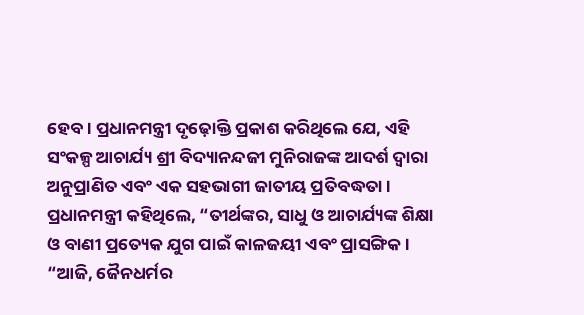ହେବ। ପ୍ରଧାନମନ୍ତ୍ରୀ ଦୃଢ଼ୋକ୍ତି ପ୍ରକାଶ କରିଥିଲେ ଯେ, ଏହି ସଂକଳ୍ପ ଆଚାର୍ଯ୍ୟ ଶ୍ରୀ ବିଦ୍ୟାନନ୍ଦଜୀ ମୁନିରାଜଙ୍କ ଆଦର୍ଶ ଦ୍ୱାରା ଅନୁପ୍ରାଣିତ ଏବଂ ଏକ ସହଭାଗୀ ଜାତୀୟ ପ୍ରତିବଦ୍ଧତା।
ପ୍ରଧାନମନ୍ତ୍ରୀ କହିଥିଲେ, “ତୀର୍ଥଙ୍କର, ସାଧୁ ଓ ଆଚାର୍ଯ୍ୟଙ୍କ ଶିକ୍ଷା ଓ ବାଣୀ ପ୍ରତ୍ୟେକ ଯୁଗ ପାଇଁ କାଳଜୟୀ ଏବଂ ପ୍ରାସଙ୍ଗିକ।
“ଆଜି, ଜୈନଧର୍ମର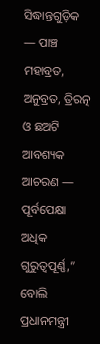ସିଦ୍ଧାନ୍ତଗୁଡ଼ିକ — ପାଞ୍ଚ ମହାବ୍ରତ, ଅନୁବ୍ରତ, ତ୍ରିରତ୍ନ ଓ ଛଅଟି ଆବଶ୍ୟକ ଆଚରଣ — ପୂର୍ବପେକ୍ଷା ଅଧିକ ଗୁରୁତ୍ୱପୂର୍ଣ୍ଣ,” ବୋଲି ପ୍ରଧାନମନ୍ତ୍ରୀ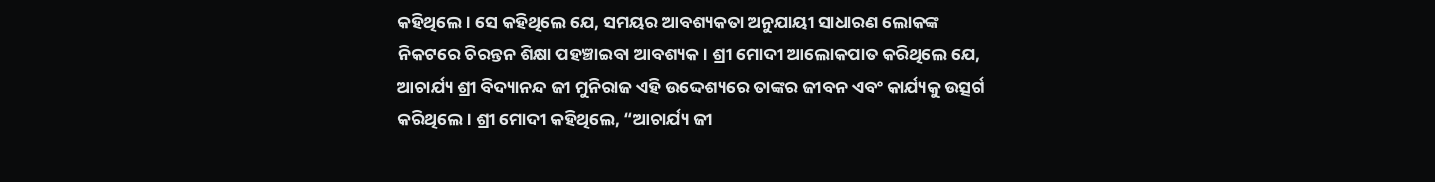କହିଥିଲେ। ସେ କହିଥିଲେ ଯେ, ସମୟର ଆବଶ୍ୟକତା ଅନୁଯାୟୀ ସାଧାରଣ ଲୋକଙ୍କ ନିକଟରେ ଚିରନ୍ତନ ଶିକ୍ଷା ପହଞ୍ଚାଇବା ଆବଶ୍ୟକ। ଶ୍ରୀ ମୋଦୀ ଆଲୋକପାତ କରିଥିଲେ ଯେ, ଆଚାର୍ଯ୍ୟ ଶ୍ରୀ ବିଦ୍ୟାନନ୍ଦ ଜୀ ମୁନିରାଜ ଏହି ଉଦ୍ଦେଶ୍ୟରେ ତାଙ୍କର ଜୀବନ ଏବଂ କାର୍ଯ୍ୟକୁ ଉତ୍ସର୍ଗ କରିଥିଲେ। ଶ୍ରୀ ମୋଦୀ କହିଥିଲେ, “ଆଚାର୍ଯ୍ୟ ଜୀ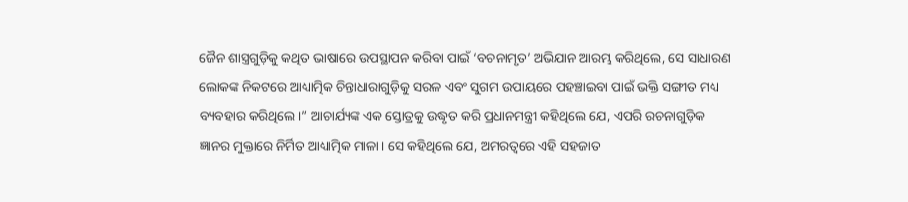ଜୈନ ଶାସ୍ତ୍ରଗୁଡ଼ିକୁ କଥିତ ଭାଷାରେ ଉପସ୍ଥାପନ କରିବା ପାଇଁ ‘ବଚନାମୃତ’ ଅଭିଯାନ ଆରମ୍ଭ କରିଥିଲେ, ସେ ସାଧାରଣ ଲୋକଙ୍କ ନିକଟରେ ଆଧ୍ୟାତ୍ମିକ ଚିନ୍ତାଧାରାଗୁଡ଼ିକୁ ସରଳ ଏବଂ ସୁଗମ ଉପାୟରେ ପହଞ୍ଚାଇବା ପାଇଁ ଭକ୍ତି ସଙ୍ଗୀତ ମଧ୍ୟ ବ୍ୟବହାର କରିଥିଲେ।” ଆଚାର୍ଯ୍ୟଙ୍କ ଏକ ସ୍ତୋତ୍ରକୁ ଉଦ୍ଧୃତ କରି ପ୍ରଧାନମନ୍ତ୍ରୀ କହିଥିଲେ ଯେ, ଏପରି ରଚନାଗୁଡ଼ିକ ଜ୍ଞାନର ମୁକ୍ତାରେ ନିର୍ମିତ ଆଧ୍ୟାତ୍ମିକ ମାଳା। ସେ କହିଥିଲେ ଯେ, ଅମରତ୍ୱରେ ଏହି ସହଜାତ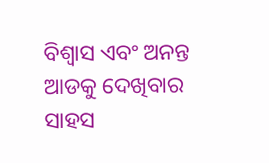ବିଶ୍ୱାସ ଏବଂ ଅନନ୍ତ ଆଡକୁ ଦେଖିବାର ସାହସ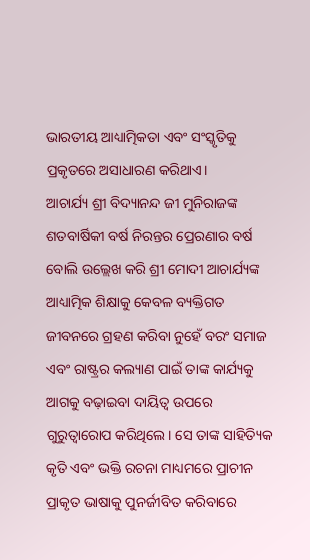ଭାରତୀୟ ଆଧ୍ୟାତ୍ମିକତା ଏବଂ ସଂସ୍କୃତିକୁ ପ୍ରକୃତରେ ଅସାଧାରଣ କରିଥାଏ।
ଆଚାର୍ଯ୍ୟ ଶ୍ରୀ ବିଦ୍ୟାନନ୍ଦ ଜୀ ମୁନିରାଜଙ୍କ ଶତବାର୍ଷିକୀ ବର୍ଷ ନିରନ୍ତର ପ୍ରେରଣାର ବର୍ଷ ବୋଲି ଉଲ୍ଲେଖ କରି ଶ୍ରୀ ମୋଦୀ ଆଚାର୍ଯ୍ୟଙ୍କ ଆଧ୍ୟାତ୍ମିକ ଶିକ୍ଷାକୁ କେବଳ ବ୍ୟକ୍ତିଗତ ଜୀବନରେ ଗ୍ରହଣ କରିବା ନୁହେଁ ବରଂ ସମାଜ ଏବଂ ରାଷ୍ଟ୍ରର କଲ୍ୟାଣ ପାଇଁ ତାଙ୍କ କାର୍ଯ୍ୟକୁ ଆଗକୁ ବଢ଼ାଇବା ଦାୟିତ୍ୱ ଉପରେ ଗୁରୁତ୍ୱାରୋପ କରିଥିଲେ। ସେ ତାଙ୍କ ସାହିତ୍ୟିକ କୃତି ଏବଂ ଭକ୍ତି ରଚନା ମାଧ୍ୟମରେ ପ୍ରାଚୀନ ପ୍ରାକୃତ ଭାଷାକୁ ପୁନର୍ଜୀବିତ କରିବାରେ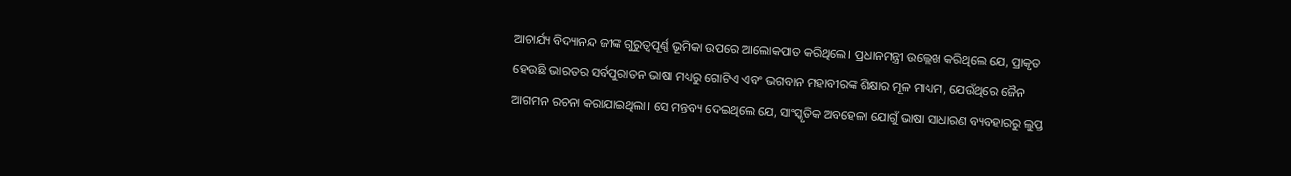ଆଚାର୍ଯ୍ୟ ବିଦ୍ୟାନନ୍ଦ ଜୀଙ୍କ ଗୁରୁତ୍ୱପୂର୍ଣ୍ଣ ଭୂମିକା ଉପରେ ଆଲୋକପାତ କରିଥିଲେ। ପ୍ରଧାନମନ୍ତ୍ରୀ ଉଲ୍ଲେଖ କରିଥିଲେ ଯେ, ପ୍ରାକୃତ ହେଉଛି ଭାରତର ସର୍ବପୁରାତନ ଭାଷା ମଧ୍ୟରୁ ଗୋଟିଏ ଏବଂ ଭଗବାନ ମହାବୀରଙ୍କ ଶିକ୍ଷାର ମୂଳ ମାଧ୍ୟମ, ଯେଉଁଥିରେ ଜୈନ ଆଗମନ ରଚନା କରାଯାଇଥିଲା। ସେ ମନ୍ତବ୍ୟ ଦେଇଥିଲେ ଯେ, ସାଂସ୍କୃତିକ ଅବହେଳା ଯୋଗୁଁ ଭାଷା ସାଧାରଣ ବ୍ୟବହାରରୁ ଲୁପ୍ତ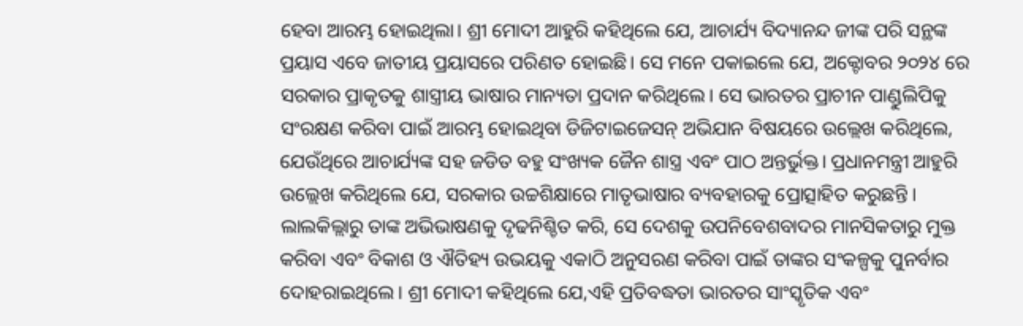ହେବା ଆରମ୍ଭ ହୋଇଥିଲା। ଶ୍ରୀ ମୋଦୀ ଆହୁରି କହିଥିଲେ ଯେ, ଆଚାର୍ଯ୍ୟ ବିଦ୍ୟାନନ୍ଦ ଜୀଙ୍କ ପରି ସନ୍ଥଙ୍କ ପ୍ରୟାସ ଏବେ ଜାତୀୟ ପ୍ରୟାସରେ ପରିଣତ ହୋଇଛି। ସେ ମନେ ପକାଇଲେ ଯେ, ଅକ୍ଟୋବର ୨୦୨୪ ରେ ସରକାର ପ୍ରାକୃତକୁ ଶାସ୍ତ୍ରୀୟ ଭାଷାର ମାନ୍ୟତା ପ୍ରଦାନ କରିଥିଲେ। ସେ ଭାରତର ପ୍ରାଚୀନ ପାଣ୍ଡୁଲିପିକୁ ସଂରକ୍ଷଣ କରିବା ପାଇଁ ଆରମ୍ଭ ହୋଇଥିବା ଡିଜିଟାଇଜେସନ୍ ଅଭିଯାନ ବିଷୟରେ ଉଲ୍ଲେଖ କରିଥିଲେ, ଯେଉଁଥିରେ ଆଚାର୍ଯ୍ୟଙ୍କ ସହ ଜଡିତ ବହୁ ସଂଖ୍ୟକ ଜୈନ ଶାସ୍ତ୍ର ଏବଂ ପାଠ ଅନ୍ତର୍ଭୁକ୍ତ। ପ୍ରଧାନମନ୍ତ୍ରୀ ଆହୁରି ଉଲ୍ଲେଖ କରିଥିଲେ ଯେ, ସରକାର ଉଚ୍ଚଶିକ୍ଷାରେ ମାତୃଭାଷାର ବ୍ୟବହାରକୁ ପ୍ରୋତ୍ସାହିତ କରୁଛନ୍ତି । ଲାଲକିଲ୍ଲାରୁ ତାଙ୍କ ଅଭିଭାଷଣକୁ ଦୃଢନିଶ୍ଚିତ କରି, ସେ ଦେଶକୁ ଉପନିବେଶବାଦର ମାନସିକତାରୁ ମୁକ୍ତ କରିବା ଏବଂ ବିକାଶ ଓ ଐତିହ୍ୟ ଉଭୟକୁ ଏକାଠି ଅନୁସରଣ କରିବା ପାଇଁ ତାଙ୍କର ସଂକଳ୍ପକୁ ପୁନର୍ବାର ଦୋହରାଇଥିଲେ। ଶ୍ରୀ ମୋଦୀ କହିଥିଲେ ଯେ,ଏହି ପ୍ରତିବଦ୍ଧତା ଭାରତର ସାଂସ୍କୃତିକ ଏବଂ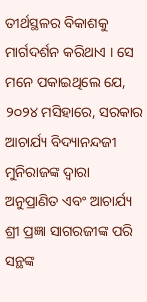ତୀର୍ଥସ୍ଥଳର ବିକାଶକୁ ମାର୍ଗଦର୍ଶନ କରିଥାଏ । ସେ ମନେ ପକାଇଥିଲେ ଯେ, ୨୦୨୪ ମସିହାରେ, ସରକାର ଆଚାର୍ଯ୍ୟ ବିଦ୍ୟାନନ୍ଦଜୀ ମୁନିରାଜଙ୍କ ଦ୍ୱାରା ଅନୁପ୍ରାଣିତ ଏବଂ ଆଚାର୍ଯ୍ୟ ଶ୍ରୀ ପ୍ରଜ୍ଞା ସାଗରଜୀଙ୍କ ପରି ସନ୍ଥଙ୍କ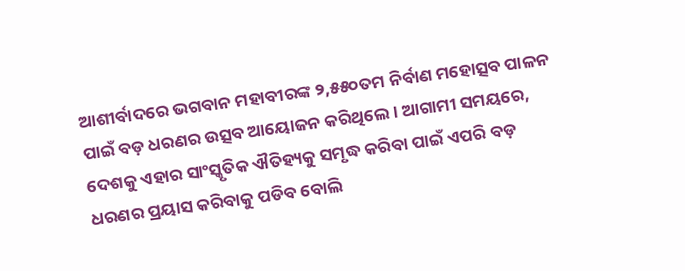ଆଶୀର୍ବାଦରେ ଭଗବାନ ମହାବୀରଙ୍କ ୨,୫୫୦ତମ ନିର୍ବାଣ ମହୋତ୍ସବ ପାଳନ ପାଇଁ ବଡ଼ ଧରଣର ଉତ୍ସବ ଆୟୋଜନ କରିଥିଲେ। ଆଗାମୀ ସମୟରେ, ଦେଶକୁ ଏହାର ସାଂସ୍କୃତିକ ଐତିହ୍ୟକୁ ସମୃଦ୍ଧ କରିବା ପାଇଁ ଏପରି ବଡ଼ ଧରଣର ପ୍ରୟାସ କରିବାକୁ ପଡିବ ବୋଲି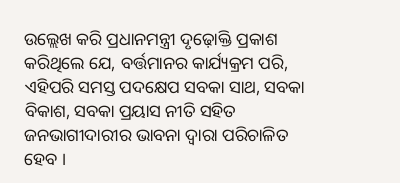ଉଲ୍ଲେଖ କରି ପ୍ରଧାନମନ୍ତ୍ରୀ ଦୃଢ଼ୋକ୍ତି ପ୍ରକାଶ କରିଥିଲେ ଯେ, ବର୍ତ୍ତମାନର କାର୍ଯ୍ୟକ୍ରମ ପରି, ଏହିପରି ସମସ୍ତ ପଦକ୍ଷେପ ସବକା ସାଥ, ସବକା ବିକାଶ, ସବକା ପ୍ରୟାସ ନୀତି ସହିତ ଜନଭାଗୀଦାରୀର ଭାବନା ଦ୍ୱାରା ପରିଚାଳିତ ହେବ ।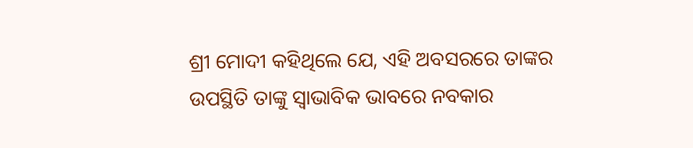ଶ୍ରୀ ମୋଦୀ କହିଥିଲେ ଯେ, ଏହି ଅବସରରେ ତାଙ୍କର ଉପସ୍ଥିତି ତାଙ୍କୁ ସ୍ୱାଭାବିକ ଭାବରେ ନବକାର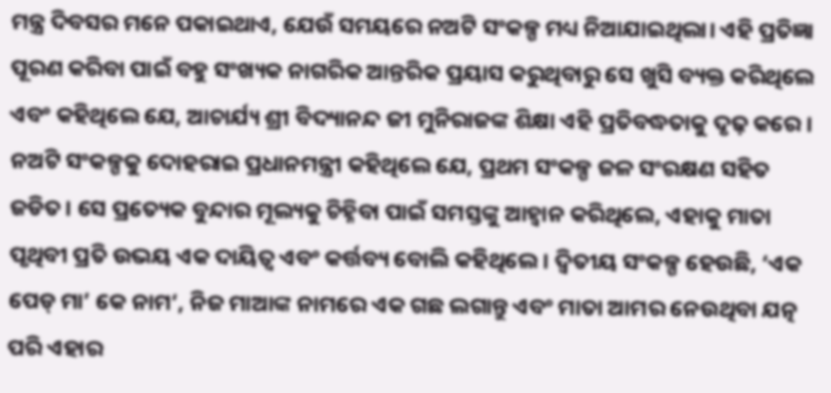ମନ୍ତ୍ର ଦିବସର ମନେ ପକାଇଥାଏ, ଯେଉଁ ସମୟରେ ନଅଟି ସଂକଳ୍ପ ମଧ୍ୟ ନିଆଯାଇଥିଲା। ଏହି ପ୍ରତିଜ୍ଞା ପୂରଣ କରିବା ପାଇଁ ବହୁ ସଂଖ୍ୟକ ନାଗରିକ ଆନ୍ତରିକ ପ୍ରୟାସ କରୁଥିବାରୁ ସେ ଖୁସି ବ୍ୟକ୍ତ କରିଥିଲେ ଏବଂ କହିଥିଲେ ଯେ, ଆଚାର୍ଯ୍ୟ ଶ୍ରୀ ବିଦ୍ୟାନନ୍ଦ ଜୀ ମୁନିରାଜଙ୍କ ଶିକ୍ଷା ଏହି ପ୍ରତିବଦ୍ଧତାକୁ ଦୃଢ଼ କରେ । ନଅଟି ସଂକଳ୍ପକୁ ଦୋହରାଇ ପ୍ରଧାନମନ୍ତ୍ରୀ କହିଥିଲେ ଯେ, ପ୍ରଥମ ସଂକଳ୍ପ ଜଳ ସଂରକ୍ଷଣ ସହିତ ଜଡିତ। ସେ ପ୍ରତ୍ୟେକ ବୁନ୍ଦାର ମୂଲ୍ୟକୁ ଚିହ୍ନିବା ପାଇଁ ସମସ୍ତଙ୍କୁ ଆହ୍ୱାନ କରିଥିଲେ, ଏହାକୁ ମାତା ପୃଥିବୀ ପ୍ରତି ଉଭୟ ଏକ ଦାୟିତ୍ୱ ଏବଂ କର୍ତ୍ତବ୍ୟ ବୋଲି କହିଥିଲେ। ଦ୍ୱିତୀୟ ସଂକଳ୍ପ ହେଉଛି, ‘ଏକ ପେଡ୍ ମା’ କେ ନାମ‘, ନିଜ ମାଆଙ୍କ ନାମରେ ଏକ ଗଛ ଲଗାନ୍ତୁ ଏବଂ ମାତା ଆମର ନେଉଥିବା ଯତ୍ନ ପରି ଏହାର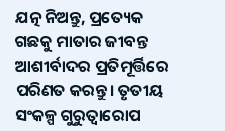ଯତ୍ନ ନିଅନ୍ତୁ, ପ୍ରତ୍ୟେକ ଗଛକୁ ମାତାର ଜୀବନ୍ତ ଆଶୀର୍ବାଦର ପ୍ରତିମୂର୍ତ୍ତିରେ ପରିଣତ କରନ୍ତୁ। ତୃତୀୟ ସଂକଳ୍ପ ଗୁରୁତ୍ୱାରୋପ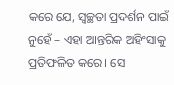କରେ ଯେ, ସ୍ୱଚ୍ଛତା ପ୍ରଦର୍ଶନ ପାଇଁ ନୁହେଁ – ଏହା ଆନ୍ତରିକ ଅହିଂସାକୁ ପ୍ରତିଫଳିତ କରେ। ସେ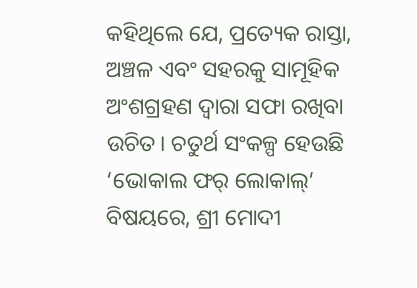କହିଥିଲେ ଯେ, ପ୍ରତ୍ୟେକ ରାସ୍ତା, ଅଞ୍ଚଳ ଏବଂ ସହରକୁ ସାମୂହିକ ଅଂଶଗ୍ରହଣ ଦ୍ୱାରା ସଫା ରଖିବା ଉଚିତ। ଚତୁର୍ଥ ସଂକଳ୍ପ ହେଉଛି ‘ଭୋକାଲ ଫର୍ ଲୋକାଲ୍‘ ବିଷୟରେ, ଶ୍ରୀ ମୋଦୀ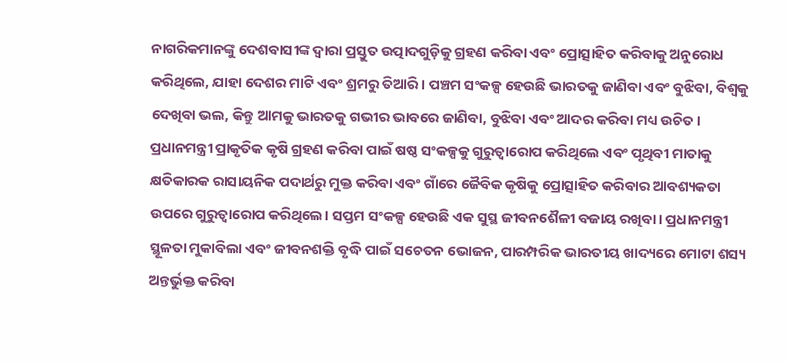ନାଗରିକମାନଙ୍କୁ ଦେଶବାସୀଙ୍କ ଦ୍ୱାରା ପ୍ରସ୍ତୁତ ଉତ୍ପାଦଗୁଡ଼ିକୁ ଗ୍ରହଣ କରିବା ଏବଂ ପ୍ରୋତ୍ସାହିତ କରିବାକୁ ଅନୁରୋଧ କରିଥିଲେ, ଯାହା ଦେଶର ମାଟି ଏବଂ ଶ୍ରମରୁ ତିଆରି। ପଞ୍ଚମ ସଂକଳ୍ପ ହେଉଛି ଭାରତକୁ ଜାଣିବା ଏବଂ ବୁଝିବା, ବିଶ୍ୱକୁ ଦେଖିବା ଭଲ, କିନ୍ତୁ ଆମକୁ ଭାରତକୁ ଗଭୀର ଭାବରେ ଜାଣିବା, ବୁଝିବା ଏବଂ ଆଦର କରିବା ମଧ୍ୟ ଉଚିତ। ପ୍ରଧାନମନ୍ତ୍ରୀ ପ୍ରାକୃତିକ କୃଷି ଗ୍ରହଣ କରିବା ପାଇଁ ଷଷ୍ଠ ସଂକଳ୍ପକୁ ଗୁରୁତ୍ୱାରୋପ କରିଥିଲେ ଏବଂ ପୃଥିବୀ ମାତାକୁ କ୍ଷତିକାରକ ରାସାୟନିକ ପଦାର୍ଥରୁ ମୁକ୍ତ କରିବା ଏବଂ ଗାଁରେ ଜୈବିକ କୃଷିକୁ ପ୍ରୋତ୍ସାହିତ କରିବାର ଆବଶ୍ୟକତା ଉପରେ ଗୁରୁତ୍ୱାରୋପ କରିଥିଲେ। ସପ୍ତମ ସଂକଳ୍ପ ହେଉଛି ଏକ ସୁସ୍ଥ ଜୀବନଶୈଳୀ ବଜାୟ ରଖିବା। ପ୍ରଧାନମନ୍ତ୍ରୀ ସ୍ଥୂଳତା ମୁକାବିଲା ଏବଂ ଜୀବନଶକ୍ତି ବୃଦ୍ଧି ପାଇଁ ସଚେତନ ଭୋଜନ, ପାରମ୍ପରିକ ଭାରତୀୟ ଖାଦ୍ୟରେ ମୋଟା ଶସ୍ୟ ଅନ୍ତର୍ଭୁକ୍ତ କରିବା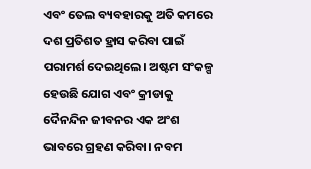ଏବଂ ତେଲ ବ୍ୟବହାରକୁ ଅତି କମରେ ଦଶ ପ୍ରତିଶତ ହ୍ରାସ କରିବା ପାଇଁ ପରାମର୍ଶ ଦେଇଥିଲେ। ଅଷ୍ଟମ ସଂକଳ୍ପ ହେଉଛି ଯୋଗ ଏବଂ କ୍ରୀଡାକୁ ଦୈନନ୍ଦିନ ଜୀବନର ଏକ ଅଂଶ ଭାବରେ ଗ୍ରହଣ କରିବା। ନବମ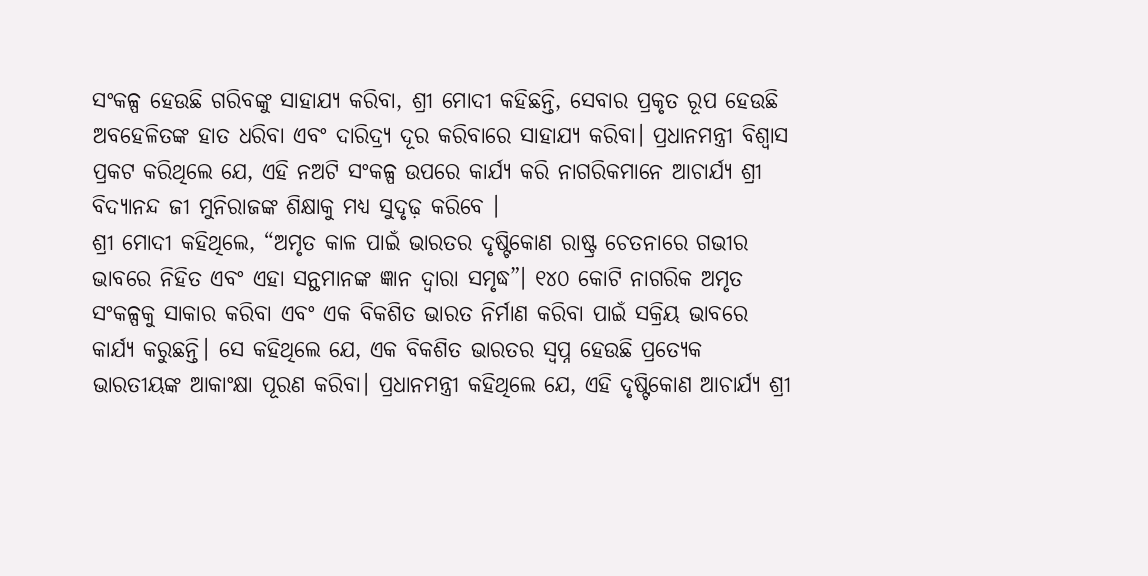ସଂକଳ୍ପ ହେଉଛି ଗରିବଙ୍କୁ ସାହାଯ୍ୟ କରିବା, ଶ୍ରୀ ମୋଦୀ କହିଛନ୍ତି, ସେବାର ପ୍ରକୃତ ରୂପ ହେଉଛି ଅବହେଳିତଙ୍କ ହାତ ଧରିବା ଏବଂ ଦାରିଦ୍ର୍ୟ ଦୂର କରିବାରେ ସାହାଯ୍ୟ କରିବା। ପ୍ରଧାନମନ୍ତ୍ରୀ ବିଶ୍ୱାସ ପ୍ରକଟ କରିଥିଲେ ଯେ, ଏହି ନଅଟି ସଂକଳ୍ପ ଉପରେ କାର୍ଯ୍ୟ କରି ନାଗରିକମାନେ ଆଚାର୍ଯ୍ୟ ଶ୍ରୀ ବିଦ୍ୟାନନ୍ଦ ଜୀ ମୁନିରାଜଙ୍କ ଶିକ୍ଷାକୁ ମଧ୍ୟ ସୁଦୃଢ଼ କରିବେ ।
ଶ୍ରୀ ମୋଦୀ କହିଥିଲେ, “ଅମୃତ କାଳ ପାଇଁ ଭାରତର ଦୃଷ୍ଟିକୋଣ ରାଷ୍ଟ୍ର ଚେତନାରେ ଗଭୀର ଭାବରେ ନିହିତ ଏବଂ ଏହା ସନ୍ଥମାନଙ୍କ ଜ୍ଞାନ ଦ୍ୱାରା ସମୃଦ୍ଧ”। ୧୪୦ କୋଟି ନାଗରିକ ଅମୃତ ସଂକଳ୍ପକୁ ସାକାର କରିବା ଏବଂ ଏକ ବିକଶିତ ଭାରତ ନିର୍ମାଣ କରିବା ପାଇଁ ସକ୍ରିୟ ଭାବରେ କାର୍ଯ୍ୟ କରୁଛନ୍ତି। ସେ କହିଥିଲେ ଯେ, ଏକ ବିକଶିତ ଭାରତର ସ୍ୱପ୍ନ ହେଉଛି ପ୍ରତ୍ୟେକ ଭାରତୀୟଙ୍କ ଆକାଂକ୍ଷା ପୂରଣ କରିବା। ପ୍ରଧାନମନ୍ତ୍ରୀ କହିଥିଲେ ଯେ, ଏହି ଦୃଷ୍ଟିକୋଣ ଆଚାର୍ଯ୍ୟ ଶ୍ରୀ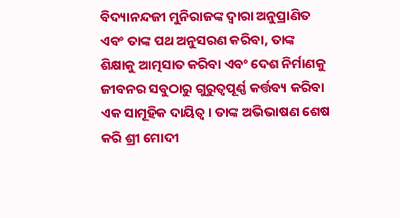ବିଦ୍ୟାନନ୍ଦଜୀ ମୁନିରାଜଙ୍କ ଦ୍ୱାରା ଅନୁପ୍ରାଣିତ ଏବଂ ତାଙ୍କ ପଥ ଅନୁସରଣ କରିବା, ତାଙ୍କ ଶିକ୍ଷାକୁ ଆତ୍ମସାତ କରିବା ଏବଂ ଦେଶ ନିର୍ମାଣକୁ ଜୀବନର ସବୁଠାରୁ ଗୁରୁତ୍ୱପୂର୍ଣ୍ଣ କର୍ତ୍ତବ୍ୟ କରିବା ଏକ ସାମୂହିକ ଦାୟିତ୍ୱ। ତାଙ୍କ ଅଭିଭାଷଣ ଶେଷ କରି ଶ୍ରୀ ମୋଦୀ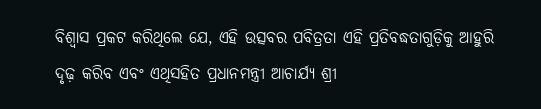ବିଶ୍ୱାସ ପ୍ରକଟ କରିଥିଲେ ଯେ, ଏହି ଉତ୍ସବର ପବିତ୍ରତା ଏହି ପ୍ରତିବଦ୍ଧତାଗୁଡ଼ିକୁ ଆହୁରି ଦୃଢ଼ କରିବ ଏବଂ ଏଥିସହିତ ପ୍ରଧାନମନ୍ତ୍ରୀ ଆଚାର୍ଯ୍ୟ ଶ୍ରୀ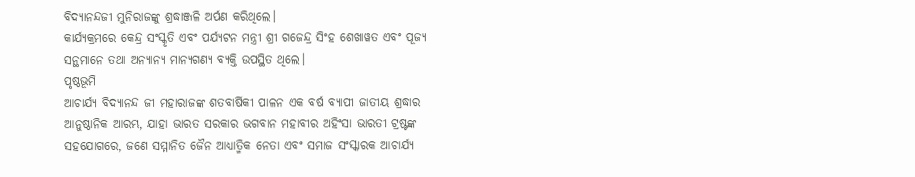ବିଦ୍ୟାନନ୍ଦଜୀ ମୁନିରାଜଙ୍କୁ ଶ୍ରଦ୍ଧାଞ୍ଜଳି ଅର୍ପଣ କରିଥିଲେ।
କାର୍ଯ୍ୟକ୍ରମରେ କେନ୍ଦ୍ର ସଂସ୍କୃତି ଏବଂ ପର୍ଯ୍ୟଟନ ମନ୍ତ୍ରୀ ଶ୍ରୀ ଗଜେନ୍ଦ୍ର ସିଂହ ଶେଖାୱତ ଏବଂ ପୂଜ୍ୟ ସନ୍ଥମାନେ ତଥା ଅନ୍ୟାନ୍ୟ ମାନ୍ୟଗଣ୍ୟ ବ୍ୟକ୍ତି ଉପସ୍ଥିତ ଥିଲେ।
ପୃଷ୍ଠଭୂମି
ଆଚାର୍ଯ୍ୟ ବିଦ୍ୟାନନ୍ଦ ଜୀ ମହାରାଜଙ୍କ ଶତବାର୍ଷିକୀ ପାଳନ ଏକ ବର୍ଷ ବ୍ୟାପୀ ଜାତୀୟ ଶ୍ରଦ୍ଧାର ଆନୁଷ୍ଠାନିକ ଆରମ୍ଭ, ଯାହା ଭାରତ ସରକାର ଭଗବାନ ମହାବୀର ଅହିଂସା ଭାରତୀ ଟ୍ରଷ୍ଟଙ୍କ ସହଯୋଗରେ, ଜଣେ ସମ୍ମାନିତ ଜୈନ ଆଧ୍ୟାତ୍ମିକ ନେତା ଏବଂ ସମାଜ ସଂସ୍କାରକ ଆଚାର୍ଯ୍ୟ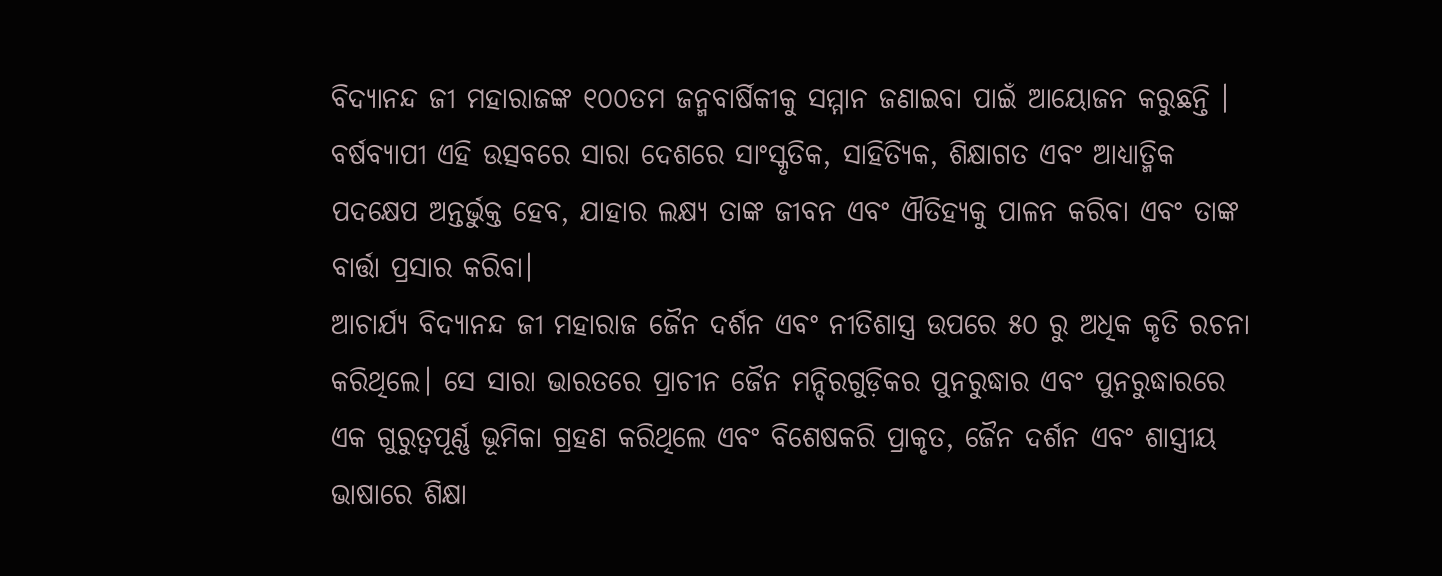ବିଦ୍ୟାନନ୍ଦ ଜୀ ମହାରାଜଙ୍କ ୧୦୦ତମ ଜନ୍ମବାର୍ଷିକୀକୁ ସମ୍ମାନ ଜଣାଇବା ପାଇଁ ଆୟୋଜନ କରୁଛନ୍ତି । ବର୍ଷବ୍ୟାପୀ ଏହି ଉତ୍ସବରେ ସାରା ଦେଶରେ ସାଂସ୍କୃତିକ, ସାହିତ୍ୟିକ, ଶିକ୍ଷାଗତ ଏବଂ ଆଧ୍ୟାତ୍ମିକ ପଦକ୍ଷେପ ଅନ୍ତର୍ଭୁକ୍ତ ହେବ, ଯାହାର ଲକ୍ଷ୍ୟ ତାଙ୍କ ଜୀବନ ଏବଂ ଐତିହ୍ୟକୁ ପାଳନ କରିବା ଏବଂ ତାଙ୍କ ବାର୍ତ୍ତା ପ୍ରସାର କରିବା।
ଆଚାର୍ଯ୍ୟ ବିଦ୍ୟାନନ୍ଦ ଜୀ ମହାରାଜ ଜୈନ ଦର୍ଶନ ଏବଂ ନୀତିଶାସ୍ତ୍ର ଉପରେ ୫୦ ରୁ ଅଧିକ କୃତି ରଚନା କରିଥିଲେ। ସେ ସାରା ଭାରତରେ ପ୍ରାଚୀନ ଜୈନ ମନ୍ଦିରଗୁଡ଼ିକର ପୁନରୁଦ୍ଧାର ଏବଂ ପୁନରୁଦ୍ଧାରରେ ଏକ ଗୁରୁତ୍ୱପୂର୍ଣ୍ଣ ଭୂମିକା ଗ୍ରହଣ କରିଥିଲେ ଏବଂ ବିଶେଷକରି ପ୍ରାକୃତ, ଜୈନ ଦର୍ଶନ ଏବଂ ଶାସ୍ତ୍ରୀୟ ଭାଷାରେ ଶିକ୍ଷା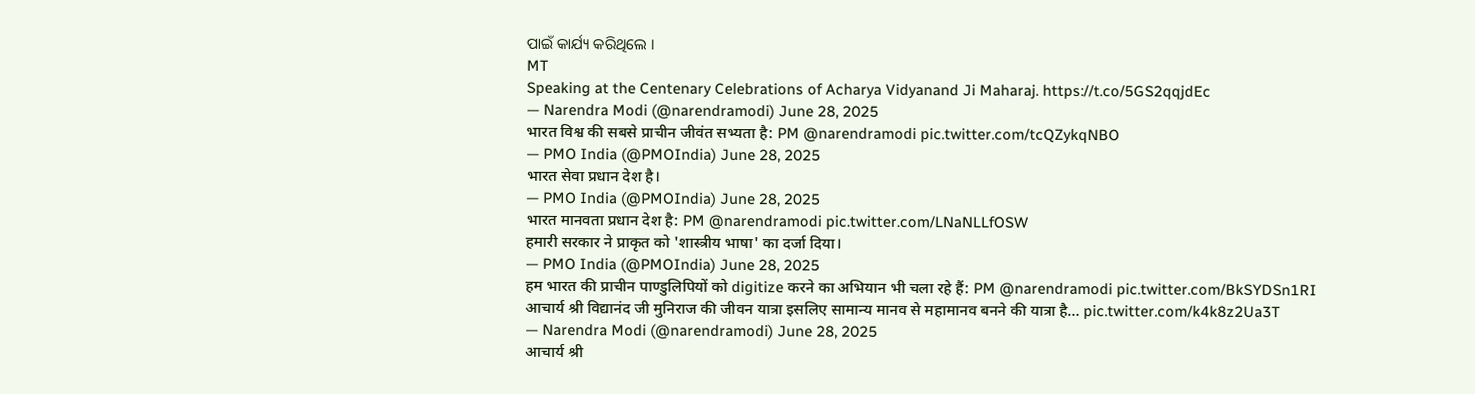ପାଇଁ କାର୍ଯ୍ୟ କରିଥିଲେ ।
MT
Speaking at the Centenary Celebrations of Acharya Vidyanand Ji Maharaj. https://t.co/5GS2qqjdEc
— Narendra Modi (@narendramodi) June 28, 2025
भारत विश्व की सबसे प्राचीन जीवंत सभ्यता है: PM @narendramodi pic.twitter.com/tcQZykqNBO
— PMO India (@PMOIndia) June 28, 2025
भारत सेवा प्रधान देश है।
— PMO India (@PMOIndia) June 28, 2025
भारत मानवता प्रधान देश है: PM @narendramodi pic.twitter.com/LNaNLLfOSW
हमारी सरकार ने प्राकृत को 'शास्त्रीय भाषा' का दर्जा दिया।
— PMO India (@PMOIndia) June 28, 2025
हम भारत की प्राचीन पाण्डुलिपियों को digitize करने का अभियान भी चला रहे हैं: PM @narendramodi pic.twitter.com/BkSYDSn1RI
आचार्य श्री विद्यानंद जी मुनिराज की जीवन यात्रा इसलिए सामान्य मानव से महामानव बनने की यात्रा है… pic.twitter.com/k4k8z2Ua3T
— Narendra Modi (@narendramodi) June 28, 2025
आचार्य श्री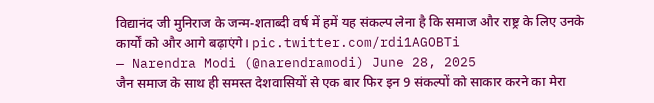विद्यानंद जी मुनिराज के जन्म-शताब्दी वर्ष में हमें यह संकल्प लेना है कि समाज और राष्ट्र के लिए उनके कार्यों को और आगे बढ़ाएंगे। pic.twitter.com/rdi1AGOBTi
— Narendra Modi (@narendramodi) June 28, 2025
जैन समाज के साथ ही समस्त देशवासियों से एक बार फिर इन 9 संकल्पों को साकार करने का मेरा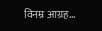विनम्र आग्रह…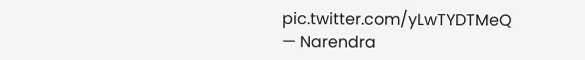pic.twitter.com/yLwTYDTMeQ
— Narendra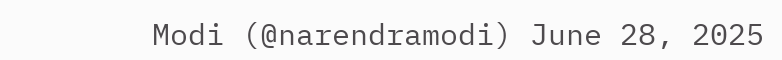Modi (@narendramodi) June 28, 2025